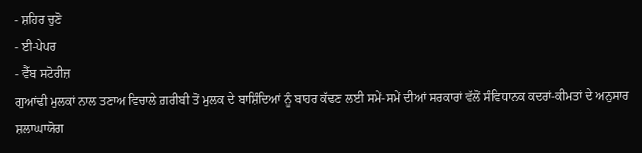- ਸ਼ਹਿਰ ਚੁਣੋ
- ਈ-ਪੇਪਰ
- ਵੈੱਬ ਸਟੋਰੀਜ਼
ਗੁਆਂਢੀ ਮੁਲਕਾਂ ਨਾਲ ਤਣਾਅ ਵਿਚਾਲੇ ਗ਼ਰੀਬੀ ਤੋਂ ਮੁਲਕ ਦੇ ਬਾਸ਼ਿੰਦਿਆਂ ਨੂੰ ਬਾਹਰ ਕੱਢਣ ਲਈ ਸਮੇਂ-ਸਮੇਂ ਦੀਆਂ ਸਰਕਾਰਾਂ ਵੱਲੋਂ ਸੰਵਿਧਾਨਕ ਕਦਰਾਂ-ਕੀਮਤਾਂ ਦੇ ਅਨੁਸਾਰ ਸ਼ਲਾਘਾਯੋਗ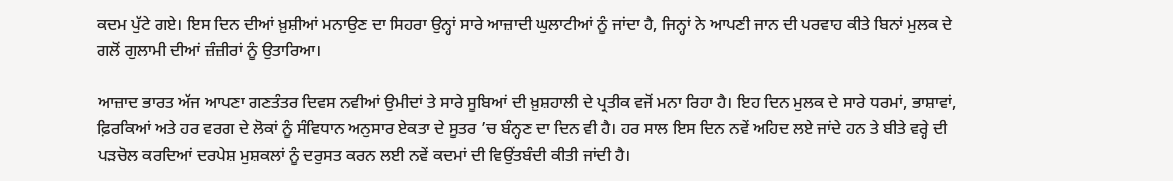ਕਦਮ ਪੁੱਟੇ ਗਏ। ਇਸ ਦਿਨ ਦੀਆਂ ਖ਼ੁਸ਼ੀਆਂ ਮਨਾਉਣ ਦਾ ਸਿਹਰਾ ਉਨ੍ਹਾਂ ਸਾਰੇ ਆਜ਼ਾਦੀ ਘੁਲਾਟੀਆਂ ਨੂੰ ਜਾਂਦਾ ਹੈ, ਜਿਨ੍ਹਾਂ ਨੇ ਆਪਣੀ ਜਾਨ ਦੀ ਪਰਵਾਹ ਕੀਤੇ ਬਿਨਾਂ ਮੁਲਕ ਦੇ ਗਲੋਂ ਗੁਲਾਮੀ ਦੀਆਂ ਜ਼ੰਜ਼ੀਰਾਂ ਨੂੰ ਉਤਾਰਿਆ।

ਆਜ਼ਾਦ ਭਾਰਤ ਅੱਜ ਆਪਣਾ ਗਣਤੰਤਰ ਦਿਵਸ ਨਵੀਆਂ ਉਮੀਦਾਂ ਤੇ ਸਾਰੇ ਸੂਬਿਆਂ ਦੀ ਖ਼ੁਸ਼ਹਾਲੀ ਦੇ ਪ੍ਰਤੀਕ ਵਜੋਂ ਮਨਾ ਰਿਹਾ ਹੈ। ਇਹ ਦਿਨ ਮੁਲਕ ਦੇ ਸਾਰੇ ਧਰਮਾਂ, ਭਾਸ਼ਾਵਾਂ, ਫ਼ਿਰਕਿਆਂ ਅਤੇ ਹਰ ਵਰਗ ਦੇ ਲੋਕਾਂ ਨੂੰ ਸੰਵਿਧਾਨ ਅਨੁਸਾਰ ਏਕਤਾ ਦੇ ਸੂਤਰ ’ਚ ਬੰਨ੍ਹਣ ਦਾ ਦਿਨ ਵੀ ਹੈ। ਹਰ ਸਾਲ ਇਸ ਦਿਨ ਨਵੇਂ ਅਹਿਦ ਲਏ ਜਾਂਦੇ ਹਨ ਤੇ ਬੀਤੇ ਵਰ੍ਹੇ ਦੀ ਪੜਚੋਲ ਕਰਦਿਆਂ ਦਰਪੇਸ਼ ਮੁਸ਼ਕਲਾਂ ਨੂੰ ਦਰੁਸਤ ਕਰਨ ਲਈ ਨਵੇਂ ਕਦਮਾਂ ਦੀ ਵਿਉਂਤਬੰਦੀ ਕੀਤੀ ਜਾਂਦੀ ਹੈ।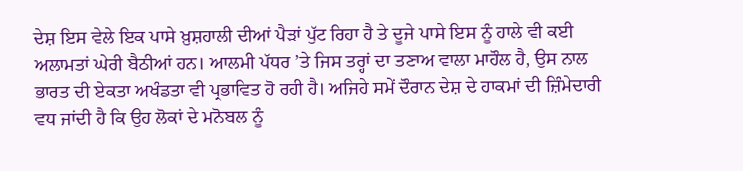ਦੇਸ਼ ਇਸ ਵੇਲੇ ਇਕ ਪਾਸੇ ਖ਼ੁਸ਼ਹਾਲੀ ਦੀਆਂ ਪੈੜਾਂ ਪੁੱਟ ਰਿਹਾ ਹੈ ਤੇ ਦੂਜੇ ਪਾਸੇ ਇਸ ਨੂੰ ਹਾਲੇ ਵੀ ਕਈ ਅਲਾਮਤਾਂ ਘੇਰੀ ਬੈਠੀਆਂ ਹਨ। ਆਲਮੀ ਪੱਧਰ ’ਤੇ ਜਿਸ ਤਰ੍ਹਾਂ ਦਾ ਤਣਾਅ ਵਾਲਾ ਮਾਹੌਲ ਹੈ, ਉਸ ਨਾਲ ਭਾਰਤ ਦੀ ਏਕਤਾ ਅਖੰਡਤਾ ਵੀ ਪ੍ਰਭਾਵਿਤ ਹੋ ਰਹੀ ਹੈ। ਅਜਿਹੇ ਸਮੇਂ ਦੌਰਾਨ ਦੇਸ਼ ਦੇ ਹਾਕਮਾਂ ਦੀ ਜ਼ਿੰਮੇਦਾਰੀ ਵਧ ਜਾਂਦੀ ਹੈ ਕਿ ਉਹ ਲੋਕਾਂ ਦੇ ਮਨੋਬਲ ਨੂੰ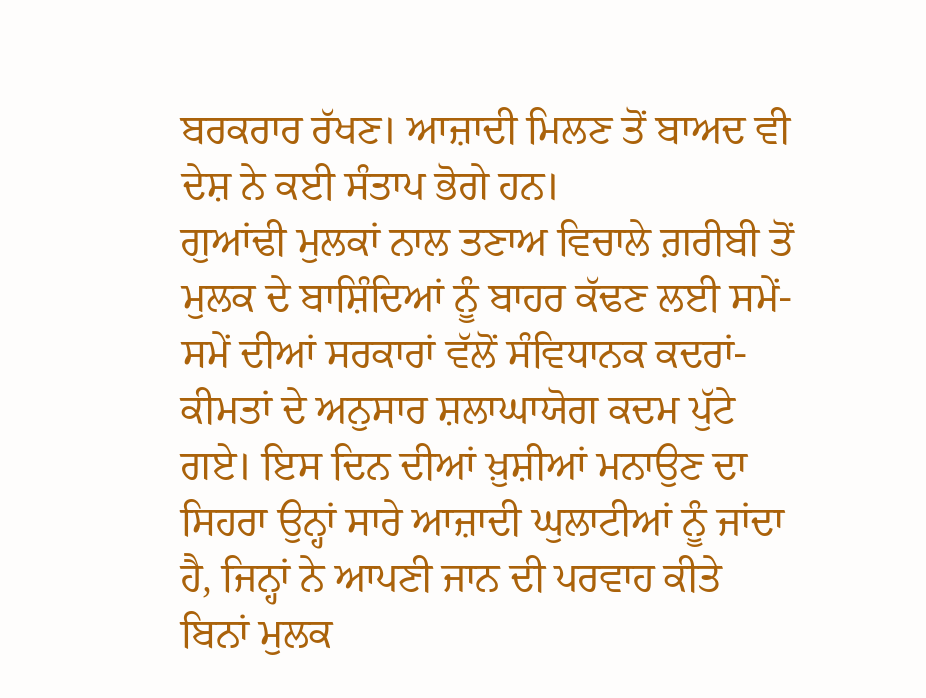ਬਰਕਰਾਰ ਰੱਖਣ। ਆਜ਼ਾਦੀ ਮਿਲਣ ਤੋਂ ਬਾਅਦ ਵੀ ਦੇਸ਼ ਨੇ ਕਈ ਸੰਤਾਪ ਭੋਗੇ ਹਨ।
ਗੁਆਂਢੀ ਮੁਲਕਾਂ ਨਾਲ ਤਣਾਅ ਵਿਚਾਲੇ ਗ਼ਰੀਬੀ ਤੋਂ ਮੁਲਕ ਦੇ ਬਾਸ਼ਿੰਦਿਆਂ ਨੂੰ ਬਾਹਰ ਕੱਢਣ ਲਈ ਸਮੇਂ-ਸਮੇਂ ਦੀਆਂ ਸਰਕਾਰਾਂ ਵੱਲੋਂ ਸੰਵਿਧਾਨਕ ਕਦਰਾਂ-ਕੀਮਤਾਂ ਦੇ ਅਨੁਸਾਰ ਸ਼ਲਾਘਾਯੋਗ ਕਦਮ ਪੁੱਟੇ ਗਏ। ਇਸ ਦਿਨ ਦੀਆਂ ਖ਼ੁਸ਼ੀਆਂ ਮਨਾਉਣ ਦਾ ਸਿਹਰਾ ਉਨ੍ਹਾਂ ਸਾਰੇ ਆਜ਼ਾਦੀ ਘੁਲਾਟੀਆਂ ਨੂੰ ਜਾਂਦਾ ਹੈ, ਜਿਨ੍ਹਾਂ ਨੇ ਆਪਣੀ ਜਾਨ ਦੀ ਪਰਵਾਹ ਕੀਤੇ ਬਿਨਾਂ ਮੁਲਕ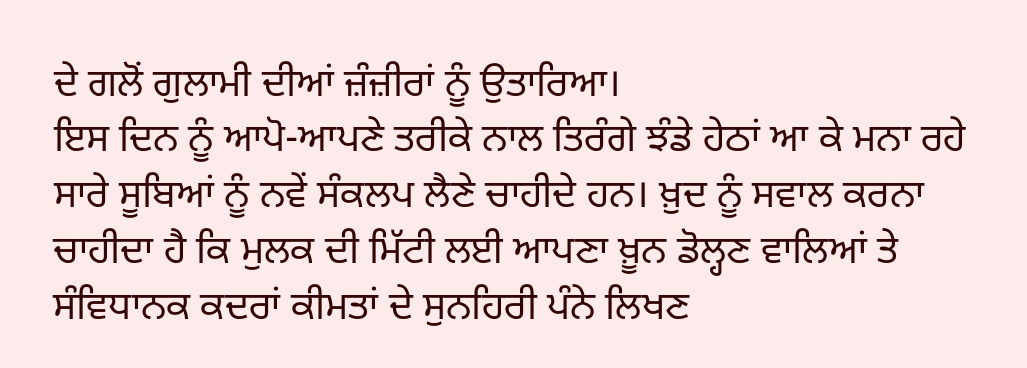ਦੇ ਗਲੋਂ ਗੁਲਾਮੀ ਦੀਆਂ ਜ਼ੰਜ਼ੀਰਾਂ ਨੂੰ ਉਤਾਰਿਆ।
ਇਸ ਦਿਨ ਨੂੰ ਆਪੋ-ਆਪਣੇ ਤਰੀਕੇ ਨਾਲ ਤਿਰੰਗੇ ਝੰਡੇ ਹੇਠਾਂ ਆ ਕੇ ਮਨਾ ਰਹੇ ਸਾਰੇ ਸੂਬਿਆਂ ਨੂੰ ਨਵੇਂ ਸੰਕਲਪ ਲੈਣੇ ਚਾਹੀਦੇ ਹਨ। ਖ਼ੁਦ ਨੂੰ ਸਵਾਲ ਕਰਨਾ ਚਾਹੀਦਾ ਹੈ ਕਿ ਮੁਲਕ ਦੀ ਮਿੱਟੀ ਲਈ ਆਪਣਾ ਖ਼ੂਨ ਡੋਲ੍ਹਣ ਵਾਲਿਆਂ ਤੇ ਸੰਵਿਧਾਨਕ ਕਦਰਾਂ ਕੀਮਤਾਂ ਦੇ ਸੁਨਹਿਰੀ ਪੰਨੇ ਲਿਖਣ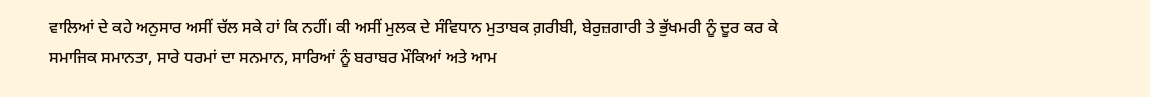ਵਾਲਿਆਂ ਦੇ ਕਹੇ ਅਨੁਸਾਰ ਅਸੀਂ ਚੱਲ ਸਕੇ ਹਾਂ ਕਿ ਨਹੀਂ। ਕੀ ਅਸੀਂ ਮੁਲਕ ਦੇ ਸੰਵਿਧਾਨ ਮੁਤਾਬਕ ਗ਼ਰੀਬੀ, ਬੇਰੁਜ਼ਗਾਰੀ ਤੇ ਭੁੱਖਮਰੀ ਨੂੰ ਦੂਰ ਕਰ ਕੇ ਸਮਾਜਿਕ ਸਮਾਨਤਾ, ਸਾਰੇ ਧਰਮਾਂ ਦਾ ਸਨਮਾਨ, ਸਾਰਿਆਂ ਨੂੰ ਬਰਾਬਰ ਮੌਕਿਆਂ ਅਤੇ ਆਮ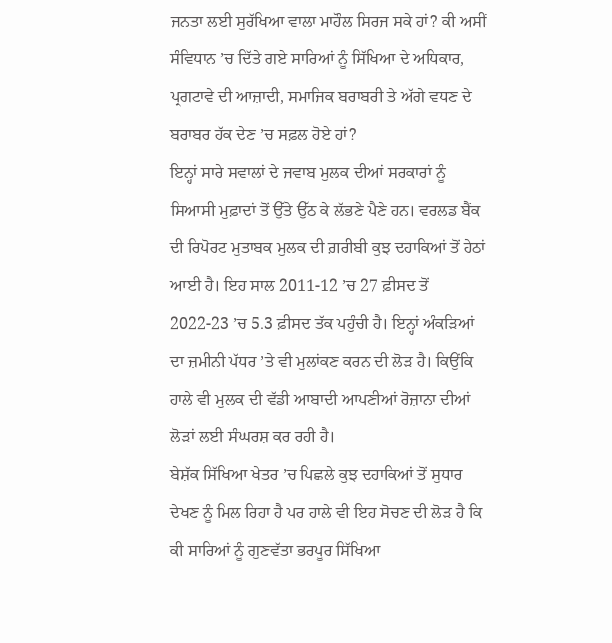ਜਨਤਾ ਲਈ ਸੁਰੱਖਿਆ ਵਾਲਾ ਮਾਹੌਲ ਸਿਰਜ ਸਕੇ ਹਾਂ? ਕੀ ਅਸੀਂ ਸੰਵਿਧਾਨ ’ਚ ਦਿੱਤੇ ਗਏ ਸਾਰਿਆਂ ਨੂੰ ਸਿੱਖਿਆ ਦੇ ਅਧਿਕਾਰ, ਪ੍ਰਗਟਾਵੇ ਦੀ ਆਜ਼ਾਦੀ, ਸਮਾਜਿਕ ਬਰਾਬਰੀ ਤੇ ਅੱਗੇ ਵਧਣ ਦੇ ਬਰਾਬਰ ਹੱਕ ਦੇਣ ’ਚ ਸਫ਼ਲ ਹੋਏ ਹਾਂ?
ਇਨ੍ਹਾਂ ਸਾਰੇ ਸਵਾਲਾਂ ਦੇ ਜਵਾਬ ਮੁਲਕ ਦੀਆਂ ਸਰਕਾਰਾਂ ਨੂੰ ਸਿਆਸੀ ਮੁਫ਼ਾਦਾਂ ਤੋਂ ਉੱਤੇ ਉੱਠ ਕੇ ਲੱਭਣੇ ਪੈਣੇ ਹਨ। ਵਰਲਡ ਬੈਂਕ ਦੀ ਰਿਪੋਰਟ ਮੁਤਾਬਕ ਮੁਲਕ ਦੀ ਗ਼ਰੀਬੀ ਕੁਝ ਦਹਾਕਿਆਂ ਤੋਂ ਹੇਠਾਂ ਆਈ ਹੈ। ਇਹ ਸਾਲ 2011-12 ’ਚ 27 ਫ਼ੀਸਦ ਤੋਂ 2022-23 ’ਚ 5.3 ਫ਼ੀਸਦ ਤੱਕ ਪਹੁੰਚੀ ਹੈ। ਇਨ੍ਹਾਂ ਅੰਕੜਿਆਂ ਦਾ ਜ਼ਮੀਨੀ ਪੱਧਰ ’ਤੇ ਵੀ ਮੁਲਾਂਕਣ ਕਰਨ ਦੀ ਲੋੜ ਹੈ। ਕਿਉਂਕਿ ਹਾਲੇ ਵੀ ਮੁਲਕ ਦੀ ਵੱਡੀ ਆਬਾਦੀ ਆਪਣੀਆਂ ਰੋਜ਼ਾਨਾ ਦੀਆਂ ਲੋੜਾਂ ਲਈ ਸੰਘਰਸ਼ ਕਰ ਰਹੀ ਹੈ।
ਬੇਸ਼ੱਕ ਸਿੱਖਿਆ ਖੇਤਰ ’ਚ ਪਿਛਲੇ ਕੁਝ ਦਹਾਕਿਆਂ ਤੋਂ ਸੁਧਾਰ ਦੇਖਣ ਨੂੰ ਮਿਲ ਰਿਹਾ ਹੈ ਪਰ ਹਾਲੇ ਵੀ ਇਹ ਸੋਚਣ ਦੀ ਲੋੜ ਹੈ ਕਿ ਕੀ ਸਾਰਿਆਂ ਨੂੰ ਗੁਣਵੱਤਾ ਭਰਪੂਰ ਸਿੱਖਿਆ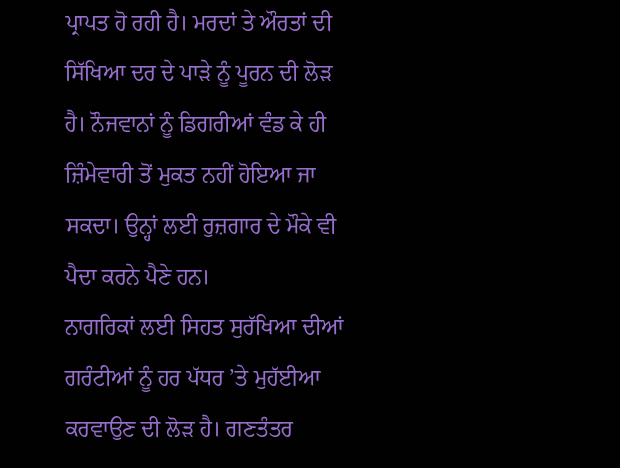ਪ੍ਰਾਪਤ ਹੋ ਰਹੀ ਹੈ। ਮਰਦਾਂ ਤੇ ਔਰਤਾਂ ਦੀ ਸਿੱਖਿਆ ਦਰ ਦੇ ਪਾੜੇ ਨੂੰ ਪੂਰਨ ਦੀ ਲੋੜ ਹੈ। ਨੌਜਵਾਨਾਂ ਨੂੰ ਡਿਗਰੀਆਂ ਵੰਡ ਕੇ ਹੀ ਜ਼ਿੰਮੇਵਾਰੀ ਤੋਂ ਮੁਕਤ ਨਹੀਂ ਹੋਇਆ ਜਾ ਸਕਦਾ। ਉਨ੍ਹਾਂ ਲਈ ਰੁਜ਼ਗਾਰ ਦੇ ਮੌਕੇ ਵੀ ਪੈਦਾ ਕਰਨੇ ਪੈਣੇ ਹਨ।
ਨਾਗਰਿਕਾਂ ਲਈ ਸਿਹਤ ਸੁਰੱਖਿਆ ਦੀਆਂ ਗਰੰਟੀਆਂ ਨੂੰ ਹਰ ਪੱਧਰ ’ਤੇ ਮੁਹੱਈਆ ਕਰਵਾਉਣ ਦੀ ਲੋੜ ਹੈ। ਗਣਤੰਤਰ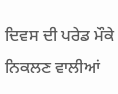ਦਿਵਸ ਦੀ ਪਰੇਡ ਮੌਕੇ ਨਿਕਲਣ ਵਾਲੀਆਂ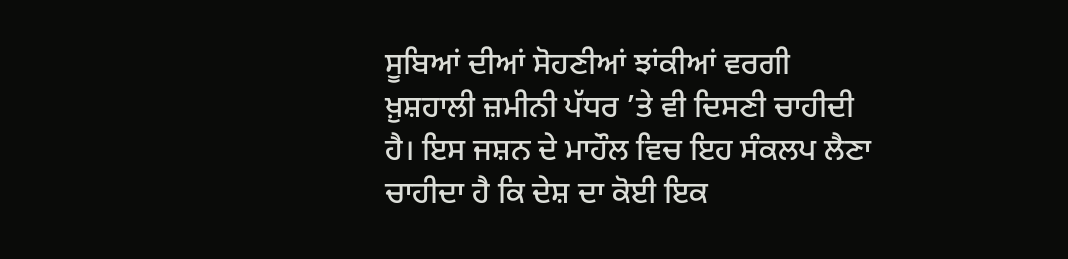ਸੂਬਿਆਂ ਦੀਆਂ ਸੋਹਣੀਆਂ ਝਾਂਕੀਆਂ ਵਰਗੀ ਖ਼ੁਸ਼ਹਾਲੀ ਜ਼ਮੀਨੀ ਪੱਧਰ ’ਤੇ ਵੀ ਦਿਸਣੀ ਚਾਹੀਦੀ ਹੈ। ਇਸ ਜਸ਼ਨ ਦੇ ਮਾਹੌਲ ਵਿਚ ਇਹ ਸੰਕਲਪ ਲੈਣਾ ਚਾਹੀਦਾ ਹੈ ਕਿ ਦੇਸ਼ ਦਾ ਕੋਈ ਇਕ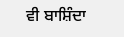ਵੀ ਬਾਸ਼ਿੰਦਾ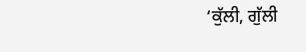‘ਕੁੱਲੀ, ਗੁੱਲੀ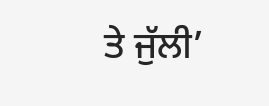ਤੇ ਜੁੱਲੀ’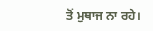ਤੋਂ ਮੁਥਾਜ ਨਾ ਰਹੇ।